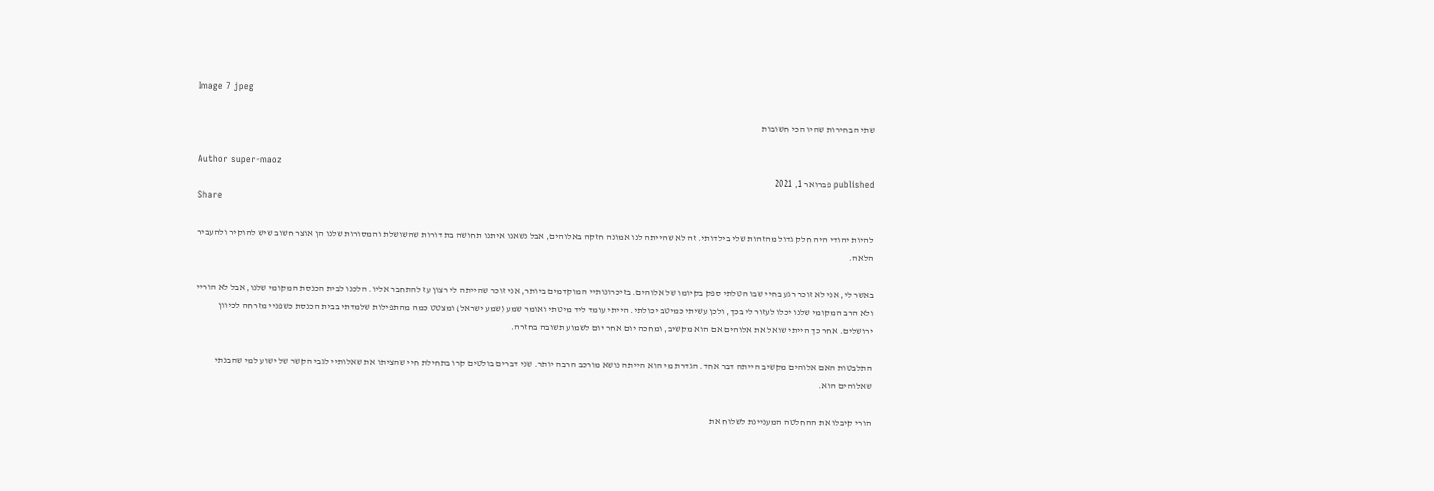Image 7 jpeg

שתי הבחירות שהיו הכי חשובות

Author super-maoz
published פברואר 1, 2021
Share

להיות יהודי היה חלק גדול מהזהות שלי בילדותי. זה לא שהייתה לנו אמונה חזקה באלוהים, אבל נשאנו איתנו תחושה בת דורות שהשושלת והמסורות שלנו הן אוצר חשוב שיש להוקיר ולהעביר הלאה.

באשר לי, אני לא זוכר רגע בחיי שבו הטלתי ספק בקיומו של אלוהים. בזיכרונותיי המוקדמים ביותר, אני זוכר שהייתה לי רצון עז להתחבר אליו. הלכנו לבית הכנסת המקומי שלנו, אבל לא הוריי ולא הרב המקומי שלנו יכלו לעזור לי בכך, ולכן עשיתי כמיטב יכולתי. הייתי עומד ליד מיטתי ואומר שמע (שמע ישראל) ומצטט כמה מהתפילות שלמדתי בבית הכנסת כשפניי מזרחה לכיוון ירושלים. אחר כך הייתי שואל את אלוהים אם הוא מקשיב, ומחכה יום אחר יום לשמוע תשובה בחזרה.

התלבטות האם אלוהים מקשיב הייתה דבר אחד. הגדרת מי הוא הייתה נושא מורכב הרבה יותר. שני דברים בולטים קרו בתחילת חיי שהציתו את שאלותיי לגבי הקשר של ישוע למי שהבנתי שאלוהים הוא.

הורי קיבלו את ההחלטה המעניינת לשלוח את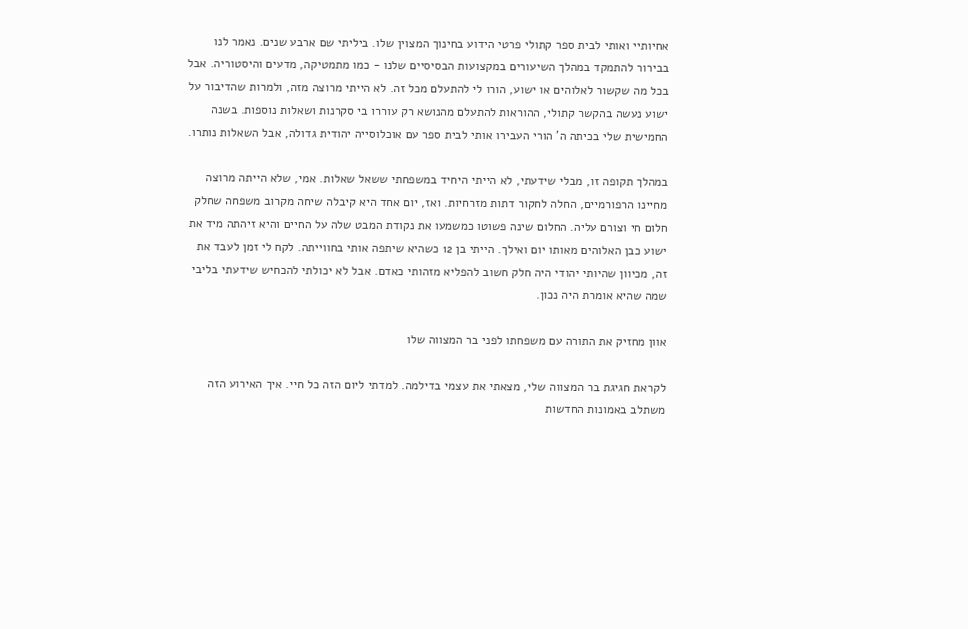אחיותיי ואותי לבית ספר קתולי פרטי הידוע בחינוך המצוין שלו. ביליתי שם ארבע שנים. נאמר לנו בבירור להתמקד במהלך השיעורים במקצועות הבסיסיים שלנו - כמו מתמטיקה, מדעים והיסטוריה. אבל בכל מה שקשור לאלוהים או ישוע, הורו לי להתעלם מכל זה. לא הייתי מרוצה מזה, ולמרות שהדיבור על ישוע נעשה בהקשר קתולי, ההוראות להתעלם מהנושא רק עוררו בי סקרנות ושאלות נוספות. בשנה החמישית שלי בכיתה ה' הורי העבירו אותי לבית ספר עם אוכלוסייה יהודית גדולה, אבל השאלות נותרו.

במהלך תקופה זו, מבלי שידעתי, לא הייתי היחיד במשפחתי ששאל שאלות. אמי, שלא הייתה מרוצה מחיינו הרפורמיים, החלה לחקור דתות מזרחיות. ואז, יום אחד היא קיבלה שיחה מקרוב משפחה שחלק חלום חי וצורם עליה. החלום שינה פשוטו כמשמעו את נקודת המבט שלה על החיים והיא זיהתה מיד את ישוע כבן האלוהים מאותו יום ואילך. הייתי בן 12 כשהיא שיתפה אותי בחווייתה. לקח לי זמן לעבד את זה, מכיוון שהיותי יהודי היה חלק חשוב להפליא מזהותי כאדם. אבל לא יכולתי להכחיש שידעתי בליבי שמה שהיא אומרת היה נכון.

אוון מחזיק את התורה עם משפחתו לפני בר המצווה שלו

לקראת חגיגת בר המצווה שלי, מצאתי את עצמי בדילמה. למדתי ליום הזה כל חיי. איך האירוע הזה משתלב באמונות החדשות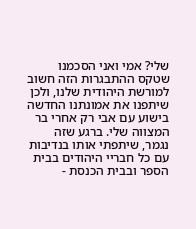שלי? אמי ואני הסכמנו שטקס ההתבגרות הזה חשוב למורשת היהודית שלנו, ולכן שיתפנו את אמונתנו החדשה בישוע עם אבי רק אחרי בר המצווה שלי. ברגע שזה נגמר, שיתפתי אותו בנדיבות עם כל חבריי היהודים בבית הספר ובבית הכנסת -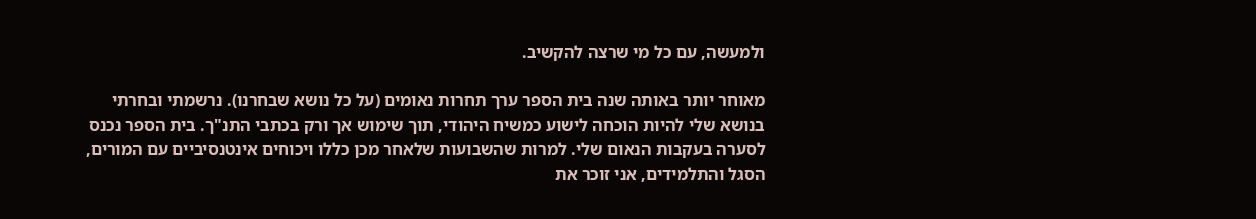ולמעשה, עם כל מי שרצה להקשיב.

מאוחר יותר באותה שנה בית הספר ערך תחרות נאומים (על כל נושא שבחרנו). נרשמתי ובחרתי בנושא שלי להיות הוכחה לישוע כמשיח היהודי, תוך שימוש אך ורק בכתבי התנ"ך. בית הספר נכנס לסערה בעקבות הנאום שלי. למרות שהשבועות שלאחר מכן כללו ויכוחים אינטנסיביים עם המורים, הסגל והתלמידים, אני זוכר את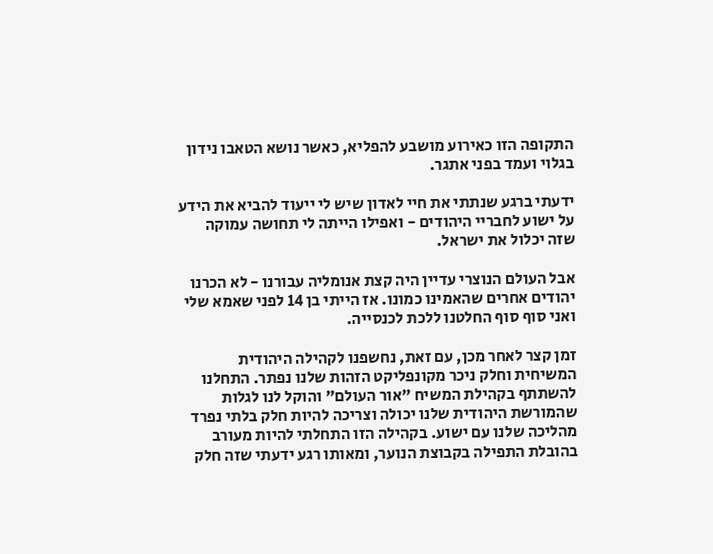התקופה הזו כאירוע מושבע להפליא, כאשר נושא הטאבו נידון בגלוי ועמד בפני אתגר.

ידעתי ברגע שנתתי את חיי לאדון שיש לי ייעוד להביא את הידע על ישוע לחבריי היהודים - ואפילו הייתה לי תחושה עמוקה שזה יכלול את ישראל.

אבל העולם הנוצרי עדיין היה קצת אנומליה עבורנו - לא הכרנו יהודים אחרים שהאמינו כמונו. אז הייתי בן 14 לפני שאמא שלי ואני סוף סוף החלטנו ללכת לכנסייה.

זמן קצר לאחר מכן, עם זאת, נחשפנו לקהילה היהודית המשיחית וחלק ניכר מקונפליקט הזהות שלנו נפתר. התחלנו להשתתף בקהילת המשיח "אור העולם" והוקל לנו לגלות שהמורשת היהודית שלנו יכולה וצריכה להיות חלק בלתי נפרד מהליכה שלנו עם ישוע. בקהילה הזו התחלתי להיות מעורב בהובלת התפילה בקבוצת הנוער, ומאותו רגע ידעתי שזה חלק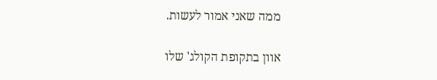ממה שאני אמור לעשות.

אוון בתקופת הקולג' שלו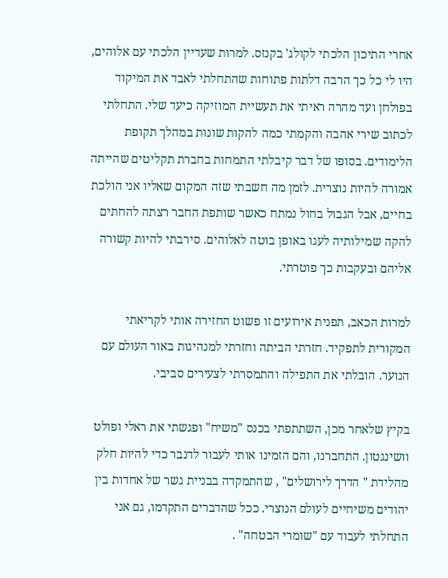אחרי התיכון הלכתי לקולג' בקנזס. למרות שעדיין הלכתי עם אלוהים, היו לי כל כך הרבה דלתות פתוחות שהתחלתי לאבד את המיקוד בפולחן ועד מהרה ראיתי את תעשיית המוזיקה כיעד שלי. התחלתי לכתוב שירי אהבה והקמתי כמה להקות שונות במהלך תקופת הלימודים. בסופו של דבר קיבלתי התמחות בחברת תקליטים שהייתה אמורה להיות נוצרית. לזמן מה חשבתי שזה המקום שאליו אני הולכת בחיים, אבל הגבול בחול נמתח כאשר שותפת החבר רצתה להחתים להקה שמילותיה לעגו באופן בוטה לאלוהים. סירבתי להיות קשורה אליהם ובעקבות כך פוטרתי.

למרות הכאב, תפנית אירועים זו פשוט החזירה אותי לקריאתי המקורית לתפקיד. חזרתי הביתה וחזרתי למנהיגות באור העולם עם הנוער. הובלתי את התפילה והתמסרתי לצעירים סביבי.

בקיץ שלאחר מכן, השתתפתי בכנס "משיח" ופגשתי את ראלי ופולט וושינגטון. התחברנו, והם הזמינו אותי לעבור לדנבר כדי להיות חלק מהלידת " הדרך לירושלים" , שהתמקדה בבניית גשר של אחדות בין יהודים משיחיים לעולם הנוצרי. ככל שהדברים התקדמו, גם אני התחלתי לעבוד עם "שומרי הבטחה" .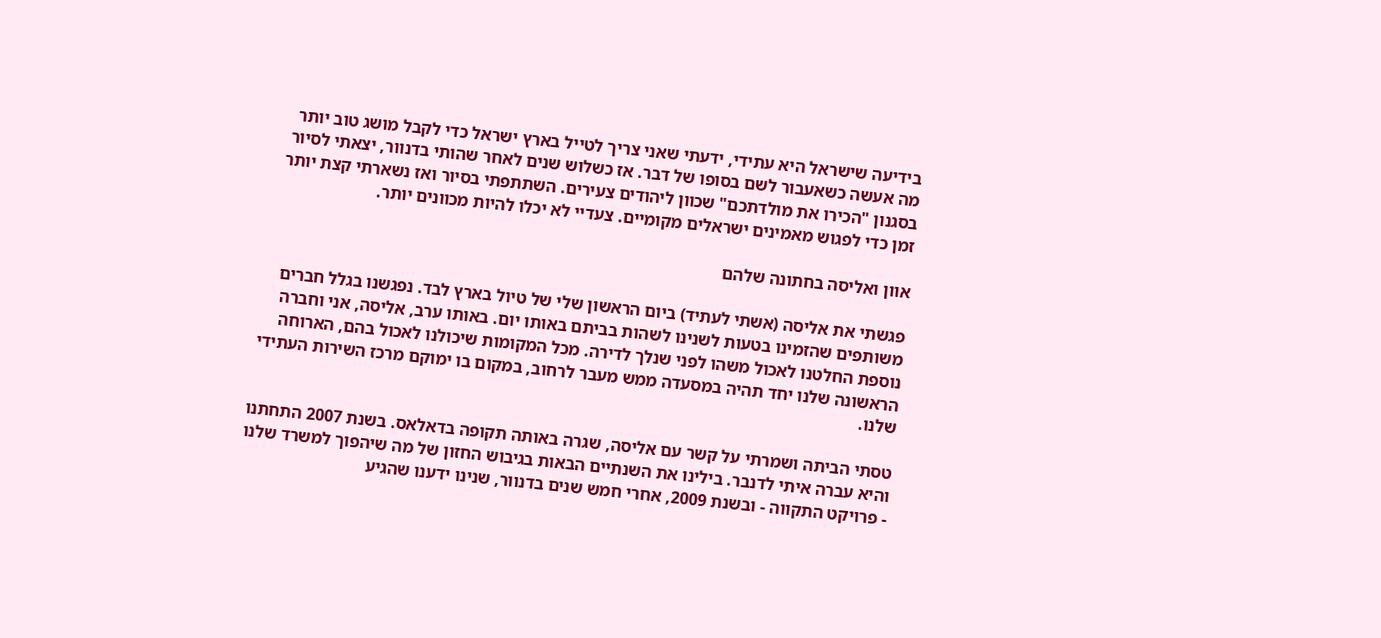בידיעה שישראל היא עתידי, ידעתי שאני צריך לטייל בארץ ישראל כדי לקבל מושג טוב יותר מה אעשה כשאעבור לשם בסופו של דבר. אז כשלוש שנים לאחר שהותי בדנוור, יצאתי לסיור בסגנון "הכירו את מולדתכם" שכוון ליהודים צעירים. השתתפתי בסיור ואז נשארתי קצת יותר זמן כדי לפגוש מאמינים ישראלים מקומיים. צעדיי לא יכלו להיות מכוונים יותר.

אוון ואליסה בחתונה שלהם

פגשתי את אליסה (אשתי לעתיד) ביום הראשון שלי של טיול בארץ לבד. נפגשנו בגלל חברים משותפים שהזמינו בטעות לשנינו לשהות בביתם באותו יום. באותו ערב, אליסה, אני וחברה נוספת החלטנו לאכול משהו לפני שנלך לדירה. מכל המקומות שיכולנו לאכול בהם, הארוחה הראשונה שלנו יחד תהיה במסעדה ממש מעבר לרחוב, במקום בו ימוקם מרכז השירות העתידי שלנו.

טסתי הביתה ושמרתי על קשר עם אליסה, שגרה באותה תקופה בדאלאס. בשנת 2007 התחתנו והיא עברה איתי לדנבר. בילינו את השנתיים הבאות בגיבוש החזון של מה שיהפוך למשרד שלנו - פרויקט התקווה - ובשנת 2009, אחרי חמש שנים בדנוור, שנינו ידענו שהגיע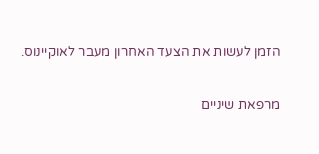הזמן לעשות את הצעד האחרון מעבר לאוקיינוס.

מרפאת שיניים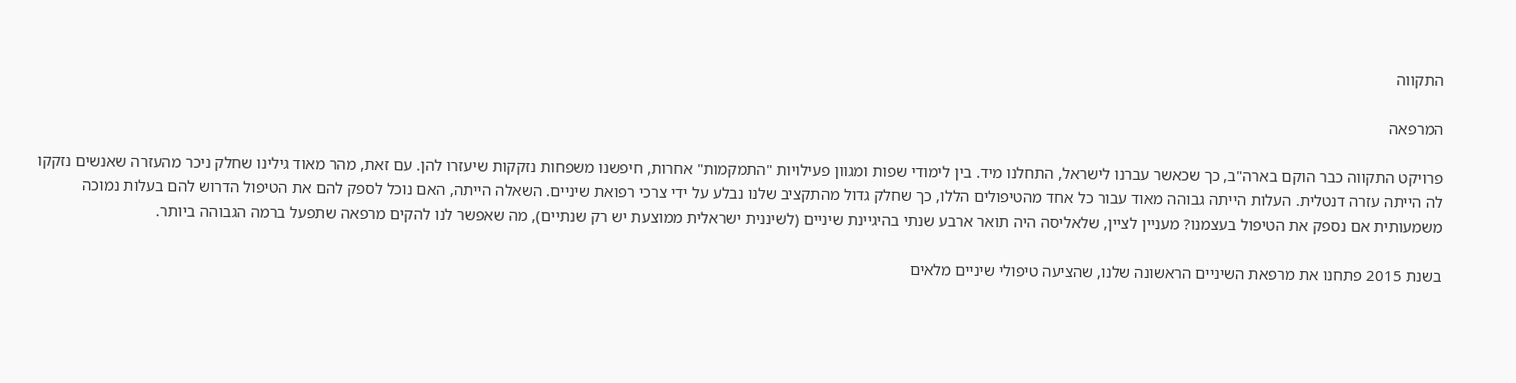התקווה

המרפאה

פרויקט התקווה כבר הוקם בארה"ב, כך שכאשר עברנו לישראל, התחלנו מיד. בין לימודי שפות ומגוון פעילויות "התמקמות" אחרות, חיפשנו משפחות נזקקות שיעזרו להן. עם זאת, מהר מאוד גילינו שחלק ניכר מהעזרה שאנשים נזקקו לה הייתה עזרה דנטלית. העלות הייתה גבוהה מאוד עבור כל אחד מהטיפולים הללו, כך שחלק גדול מהתקציב שלנו נבלע על ידי צרכי רפואת שיניים. השאלה הייתה, האם נוכל לספק להם את הטיפול הדרוש להם בעלות נמוכה משמעותית אם נספק את הטיפול בעצמנו? מעניין לציין, שלאליסה היה תואר ארבע שנתי בהיגיינת שיניים (לשיננית ישראלית ממוצעת יש רק שנתיים), מה שאפשר לנו להקים מרפאה שתפעל ברמה הגבוהה ביותר.

בשנת 2015 פתחנו את מרפאת השיניים הראשונה שלנו, שהציעה טיפולי שיניים מלאים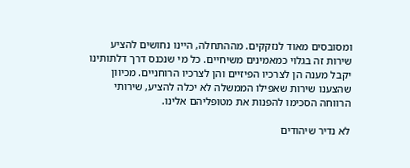ומסובסים מאוד לנזקקים. מההתחלה, היינו נחושים להציע שירות זה בגלוי כמאמינים משיחיים. כל מי שנכנס דרך דלתותינו יקבל מענה הן לצרכיו הפיזיים והן לצרכיו הרוחניים. מכיוון שהצענו שירות שאפילו הממשלה לא יכלה להציע, שירותי הרווחה הסכימו להפנות את מטופליהם אלינו.

לא נדיר שיהודים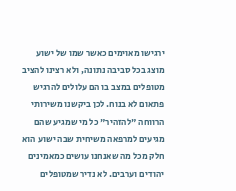ירגישו מאוימים כאשר שמו של ישוע מוצג בכל סביבה נתונה, ולא רצינו להציב מטופלים במצב בו הם עלולים להרגיש פתאום לא בנוח. לכן ביקשנו משירותי הרווחה "להזהיר" כל מי שמגיע שהם מגיעים למרפאה משיחית שבה ישוע הוא חלק מכל מה שאנחנו עושים כמאמינים יהודים וערבים. לא נדיר שמטופלים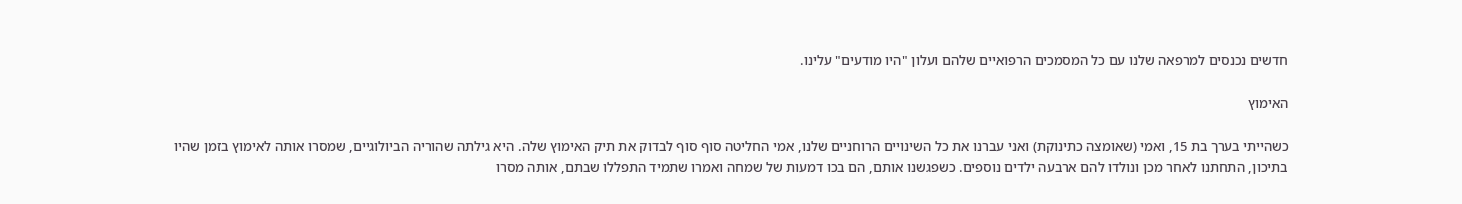חדשים נכנסים למרפאה שלנו עם כל המסמכים הרפואיים שלהם ועלון "היו מודעים" עלינו.

האימוץ

כשהייתי בערך בת 15, ואמי (שאומצה כתינוקת) ואני עברנו את כל השינויים הרוחניים שלנו, אמי החליטה סוף סוף לבדוק את תיק האימוץ שלה. היא גילתה שהוריה הביולוגיים, שמסרו אותה לאימוץ בזמן שהיו בתיכון, התחתנו לאחר מכן ונולדו להם ארבעה ילדים נוספים. כשפגשנו אותם, הם בכו דמעות של שמחה ואמרו שתמיד התפללו שבתם, אותה מסרו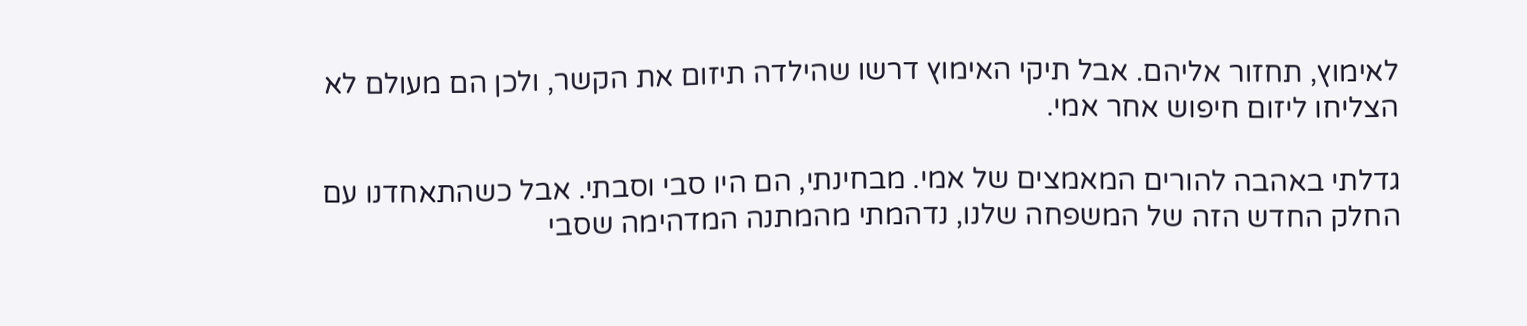לאימוץ, תחזור אליהם. אבל תיקי האימוץ דרשו שהילדה תיזום את הקשר, ולכן הם מעולם לא הצליחו ליזום חיפוש אחר אמי.

גדלתי באהבה להורים המאמצים של אמי. מבחינתי, הם היו סבי וסבתי. אבל כשהתאחדנו עם החלק החדש הזה של המשפחה שלנו, נדהמתי מהמתנה המדהימה שסבי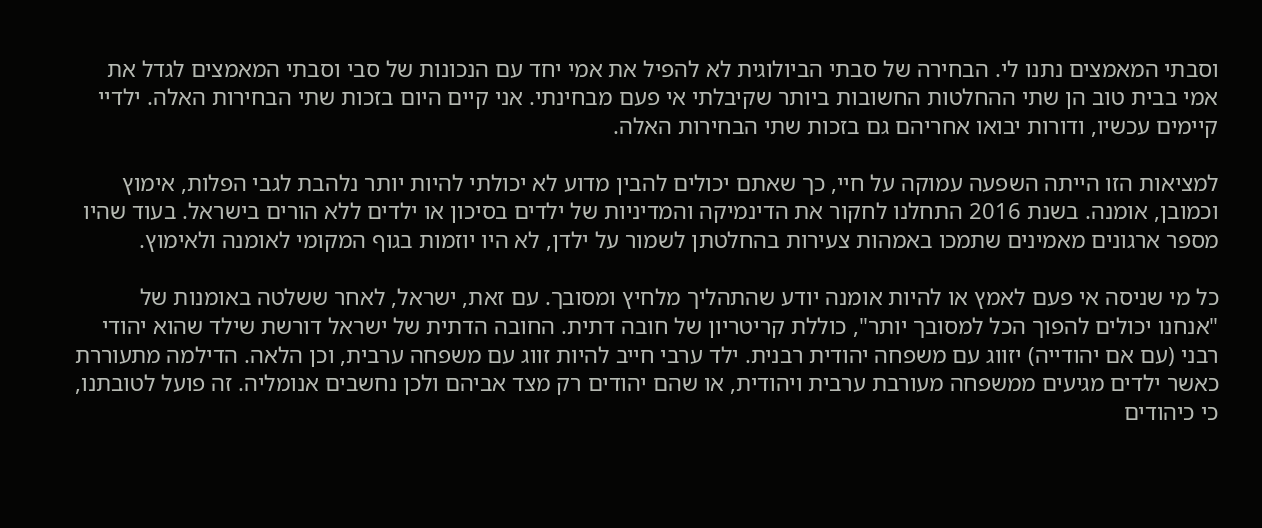וסבתי המאמצים נתנו לי. הבחירה של סבתי הביולוגית לא להפיל את אמי יחד עם הנכונות של סבי וסבתי המאמצים לגדל את אמי בבית טוב הן שתי ההחלטות החשובות ביותר שקיבלתי אי פעם מבחינתי. אני קיים היום בזכות שתי הבחירות האלה. ילדיי קיימים עכשיו, ודורות יבואו אחריהם גם בזכות שתי הבחירות האלה.

למציאות הזו הייתה השפעה עמוקה על חיי, כך שאתם יכולים להבין מדוע לא יכולתי להיות יותר נלהבת לגבי הפלות, אימוץ וכמובן, אומנה. בשנת 2016 התחלנו לחקור את הדינמיקה והמדיניות של ילדים בסיכון או ילדים ללא הורים בישראל. בעוד שהיו מספר ארגונים מאמינים שתמכו באמהות צעירות בהחלטתן לשמור על ילדן, לא היו יוזמות בגוף המקומי לאומנה ולאימוץ.

כל מי שניסה אי פעם לאמץ או להיות אומנה יודע שהתהליך מלחיץ ומסובך. עם זאת, ישראל, לאחר ששלטה באומנות של "אנחנו יכולים להפוך הכל למסובך יותר", כוללת קריטריון של חובה דתית. החובה הדתית של ישראל דורשת שילד שהוא יהודי רבני (עם אם יהודייה) יזווג עם משפחה יהודית רבנית. ילד ערבי חייב להיות זווג עם משפחה ערבית, וכן הלאה. הדילמה מתעוררת כאשר ילדים מגיעים ממשפחה מעורבת ערבית ויהודית, או שהם יהודים רק מצד אביהם ולכן נחשבים אנומליה. זה פועל לטובתנו, כי כיהודים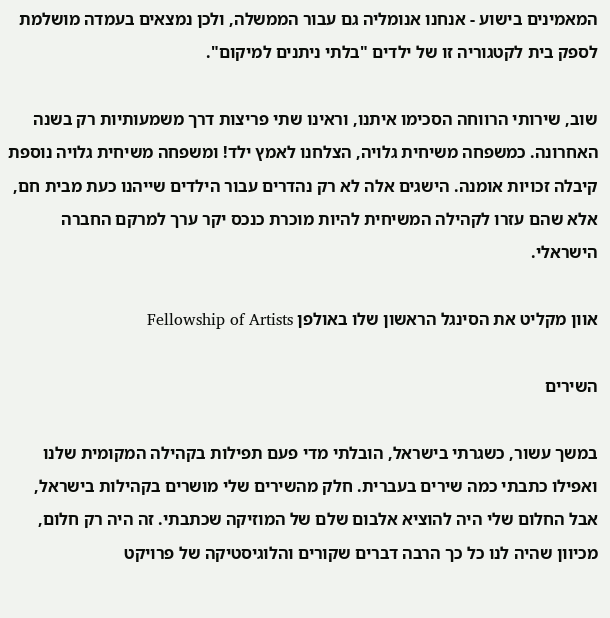המאמינים בישוע - אנחנו אנומליה גם עבור הממשלה, ולכן נמצאים בעמדה מושלמת לספק בית לקטגוריה זו של ילדים "בלתי ניתנים למיקום".

שוב, שירותי הרווחה הסכימו איתנו, וראינו שתי פריצות דרך משמעותיות רק בשנה האחרונה. כמשפחה משיחית גלויה, הצלחנו לאמץ ילד! ומשפחה משיחית גלויה נוספת קיבלה זכויות אומנה. הישגים אלה לא רק נהדרים עבור הילדים שייהנו כעת מבית חם, אלא שהם עזרו לקהילה המשיחית להיות מוכרת כנכס יקר ערך למרקם החברה הישראלי.

אוון מקליט את הסינגל הראשון שלו באולפן Fellowship of Artists

השירים

במשך עשור, כשגרתי בישראל, הובלתי מדי פעם תפילות בקהילה המקומית שלנו ואפילו כתבתי כמה שירים בעברית. חלק מהשירים שלי מושרים בקהילות בישראל, אבל החלום שלי היה להוציא אלבום שלם של המוזיקה שכתבתי. זה היה רק חלום, מכיוון שהיה לנו כל כך הרבה דברים שקורים והלוגיסטיקה של פרויקט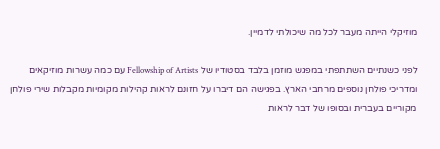מוזיקלי הייתה מעבר לכל מה שיכולתי לדמיין.

לפני כשנתיים השתתפתי במפגש מוזמן בלבד בסטודיו של Fellowship of Artists עם כמה עשרות מוזיקאים ומדריכי פולחן נוספים מרחבי הארץ. בפגישה הם דיברו על חזונם לראות קהילות מקומיות מקבלות שירי פולחן מקוריים בעברית ובסופו של דבר לראות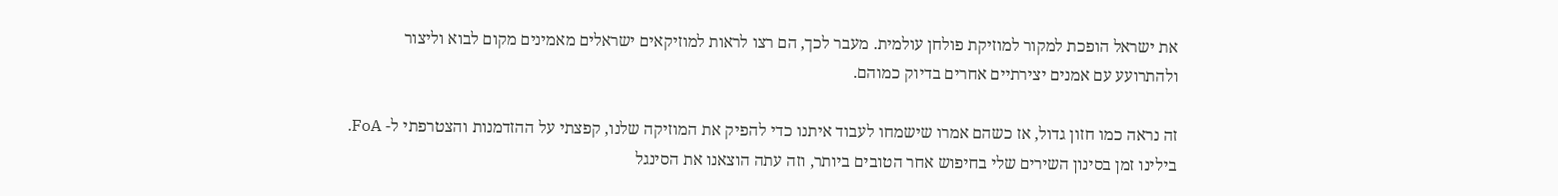את ישראל הופכת למקור למוזיקת פולחן עולמית. מעבר לכך, הם רצו לראות למוזיקאים ישראלים מאמינים מקום לבוא וליצור ולהתרועע עם אמנים יצירתיים אחרים בדיוק כמוהם.

זה נראה כמו חזון גדול, אז כשהם אמרו שישמחו לעבוד איתנו כדי להפיק את המוזיקה שלנו, קפצתי על ההזדמנות והצטרפתי ל- FoA. בילינו זמן בסינון השירים שלי בחיפוש אחר הטובים ביותר, וזה עתה הוצאנו את הסינגל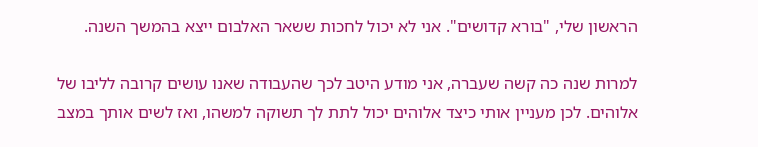הראשון שלי, "בורא קדושים". אני לא יכול לחכות ששאר האלבום ייצא בהמשך השנה.

למרות שנה כה קשה שעברה, אני מודע היטב לכך שהעבודה שאנו עושים קרובה לליבו של אלוהים. לכן מעניין אותי כיצד אלוהים יכול לתת לך תשוקה למשהו, ואז לשים אותך במצב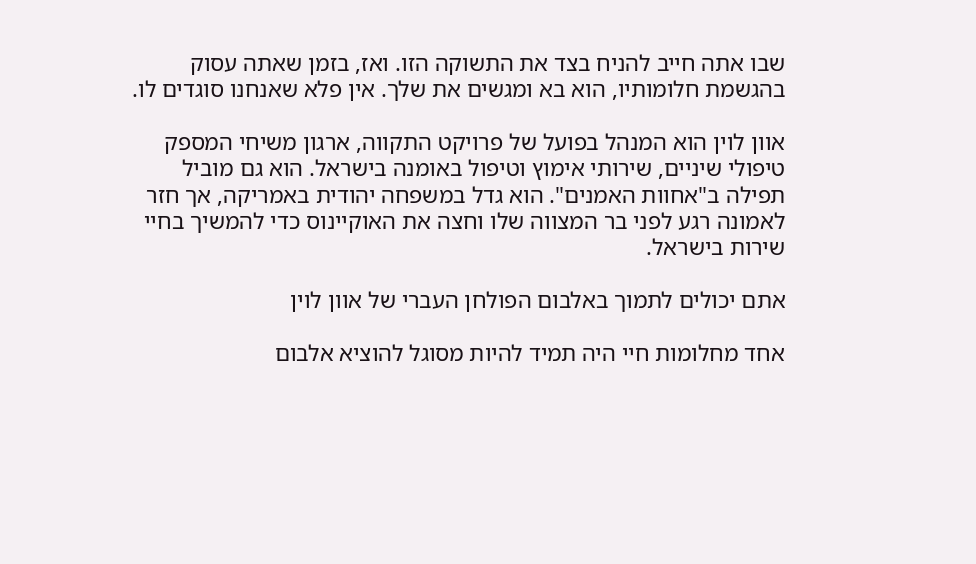שבו אתה חייב להניח בצד את התשוקה הזו. ואז, בזמן שאתה עסוק בהגשמת חלומותיו, הוא בא ומגשים את שלך. אין פלא שאנחנו סוגדים לו.

אוון לוין הוא המנהל בפועל של פרויקט התקווה, ארגון משיחי המספק טיפולי שיניים, שירותי אימוץ וטיפול באומנה בישראל. הוא גם מוביל תפילה ב"אחוות האמנים". הוא גדל במשפחה יהודית באמריקה, אך חזר לאמונה רגע לפני בר המצווה שלו וחצה את האוקיינוס כדי להמשיך בחיי שירות בישראל.

אתם יכולים לתמוך באלבום הפולחן העברי של אוון לוין

אחד מחלומות חיי היה תמיד להיות מסוגל להוציא אלבום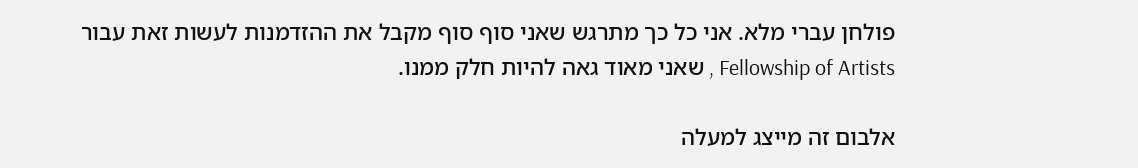פולחן עברי מלא. אני כל כך מתרגש שאני סוף סוף מקבל את ההזדמנות לעשות זאת עבור Fellowship of Artists , שאני מאוד גאה להיות חלק ממנו.

אלבום זה מייצג למעלה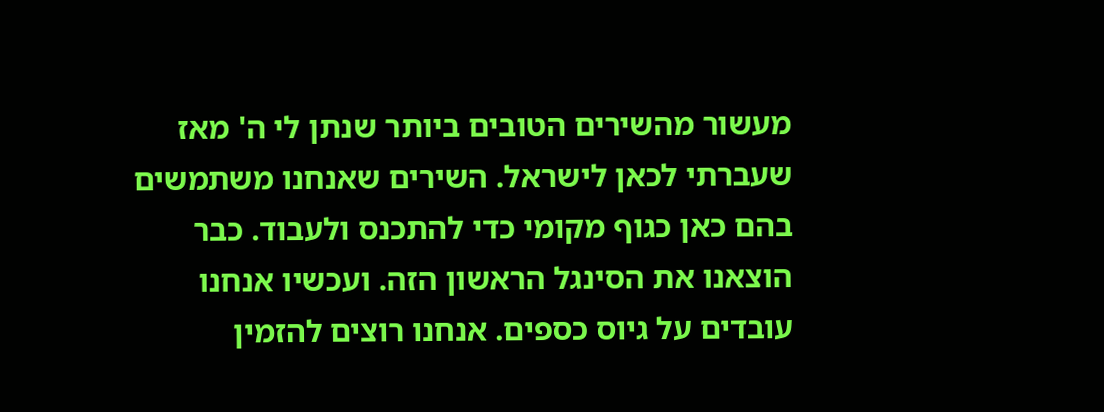מעשור מהשירים הטובים ביותר שנתן לי ה' מאז שעברתי לכאן לישראל. השירים שאנחנו משתמשים בהם כאן כגוף מקומי כדי להתכנס ולעבוד. כבר הוצאנו את הסינגל הראשון הזה. ועכשיו אנחנו עובדים על גיוס כספים. אנחנו רוצים להזמין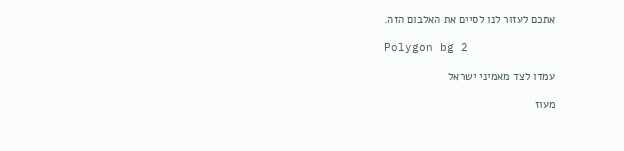אתכם לעזור לנו לסיים את האלבום הזה.

Polygon bg 2

עמדו לצד מאמיני ישראל

מעוז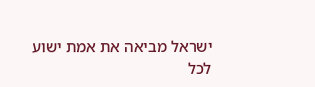ישראל מביאה את אמת ישוע לכל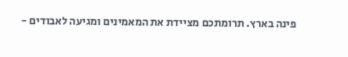פינה בארץ. תרומתכם מציידת את המאמינים ומגיעה לאבודים -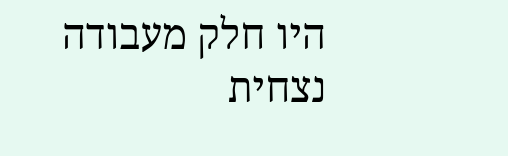היו חלק מעבודה נצחית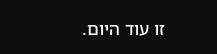זו עוד היום.